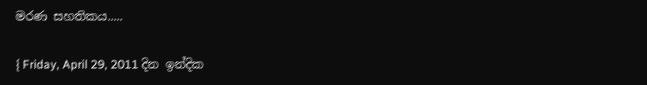මරණ සහතිකය.....

{ Friday, April 29, 2011 දින ඉන්දික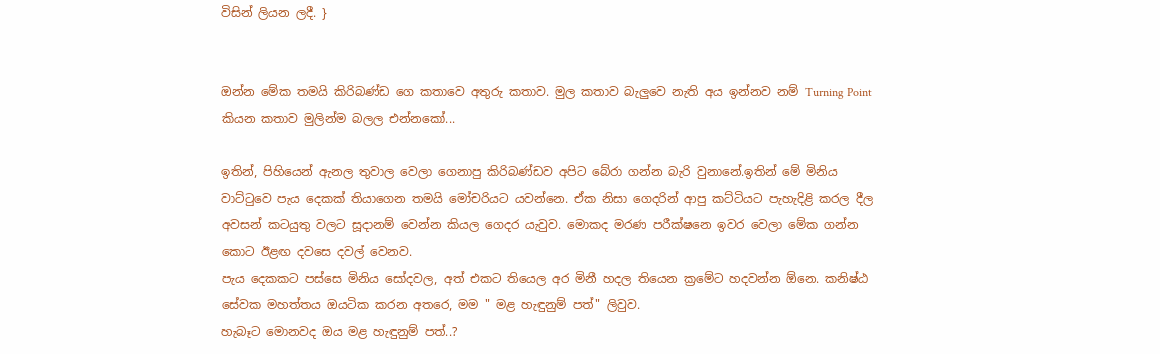විසින් ලියන ලදී. }


ඔන්න මේක තමයි කිරිබණ්ඩ ගෙ කතාවෙ අතුරු කතාව. මුල කතාව බැලුවෙ නැති අය ඉන්නව නම් Turning Point කියන කතාව මුලින්ම බලල එන්නකෝ...

ඉතින්, පිහියෙන් ඇනල තුවාල වෙලා ගෙනාපු කිරිබණ්ඩව අපිට බේරා ගන්න බැරි වුනානේ.ඉතින් මේ මිනිය වාට්ටුවෙ පැය දෙකක් තියාගෙන තමයි මෝචරියට යවන්නෙ. ඒක නිසා ගෙදරින් ආපු කට්ටියට පැහැදිළි කරල දීල අවසන් කටයුතු වලට සූදානම් වෙන්න කියල ගෙදර යැවුව. මොකද මරණ පරීක්ෂනෙ ඉවර වෙලා මේක ගන්න කොට ඊළඟ දවසෙ දවල් වෙනව.
පැය දෙකකට පස්සෙ මිනිය සෝදවල, අත් එකට තියෙල අර මිනී හදල තියෙන ක්‍රමේට හදවන්න ඕනෙ. කනිෂ්ඨ සේවක මහත්තය ඔයටික කරන අතරෙ, මම " මළ හැඳුනුම් පත්" ලිවුව.
හැබෑට මොනවද ඔය මළ හැඳුනුම් පත්..?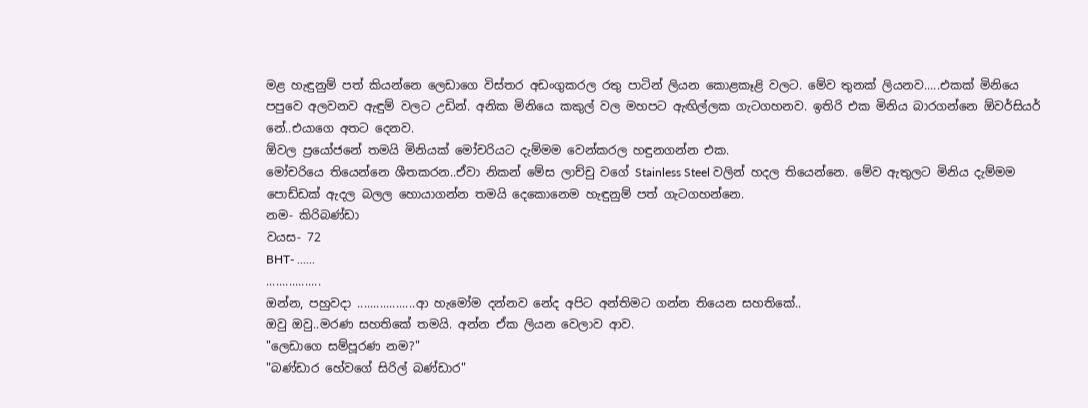මළ හැඳුනුම් පත් කියන්නෙ ලෙඩාගෙ විස්තර අඩංගුකරල රතු පාටින් ලියන කොළකෑළි වලට. මේව තුනක් ලියනව.....එකක් මිනියෙ පපුවෙ අලවනව ඇඳුම් වලට උඩින්. අනික මිනියෙ කකුල් වල මහපට ඇඟිල්ලක ගැටගහනව. ඉතිරි එක මිනිය බාරගන්නෙ ඕවර්සියර් නේ..එයාගෙ අතට දෙනව.
ඕවල ප්‍රයෝජනේ තමයි මිනියක් මෝචරියට දැම්මම වෙන්කරල හඳුනගන්න එක.
මෝචරියෙ තියෙන්නෙ ශීතකරන..ඒවා නිකන් මේස ලාච්චු වගේ Stainless Steel වලින් හදල තියෙන්නෙ. මේව ඇතුලට මිනිය දැම්මම පොඩ්ඩක් ඇදල බලල හොයාගන්න තමයි දෙකොනෙම හැඳුනුම් පත් ගැටගහන්නෙ.
නම- කිරිබණ්ඩා
වයස- 72
BHT- ......
.................
ඔන්න, පහුවදා ..................ආ හැමෝම දන්නව නේද අපිට අන්තිමට ගන්න තියෙන සහතිකේ..
ඔවු ඔවු..මරණ සහතිකේ තමයි. අන්න ඒක ලියන වෙලාව ආව.
"ලෙඩාගෙ සම්පූරණ නම?"
"බණ්ඩාර හේවගේ සිරිල් බණ්ඩාර"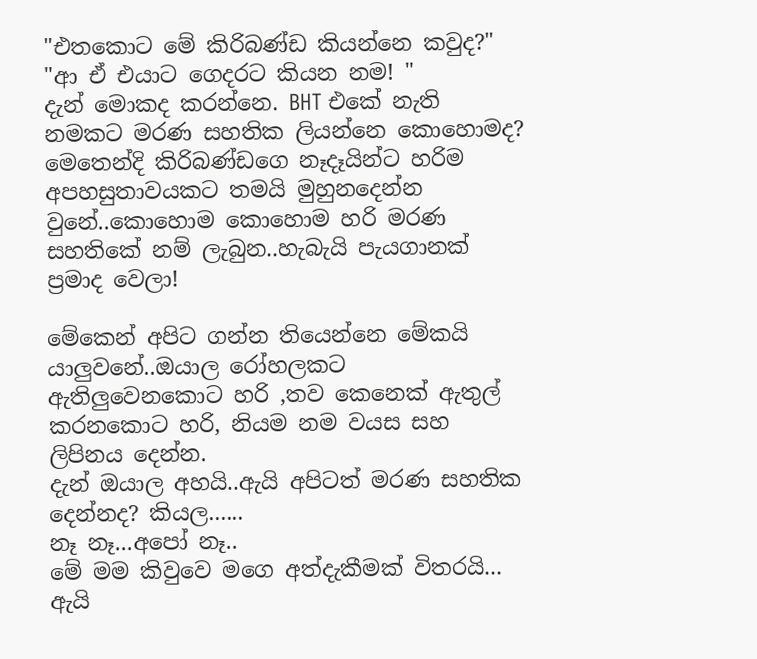"එතකොට මේ කිරිබණ්ඩ කියන්නෙ කවුද?"
"ආ ඒ එයාට ගෙදරට කියන නම! "
දැන් මොකද කරන්නෙ. BHT එකේ නැති නමකට මරණ සහතික ලියන්නෙ කොහොමද?
මෙතෙන්දි කිරිබණ්ඩගෙ නෑදෑයින්ට හරිම අපහසුතාවයකට තමයි මුහුනදෙන්න වුනේ..කොහොම කොහොම හරි මරණ සහතිකේ නම් ලැබුන..හැබැයි පැයගානක් ප්‍රමාද වෙලා!

මේකෙන් අපිට ගන්න තියෙන්නෙ මේකයි යාලුවනේ..ඔයාල රෝහලකට ඇතිලුවෙනකොට හරි ,තව කෙනෙක් ඇතුල් කරනකොට හරි, නියම නම වයස සහ ලිපිනය දෙන්න.
දැන් ඔයාල අහයි..ඇයි අපිටත් මරණ සහතික දෙන්නද? කියල......
නෑ නෑ...අපෝ නෑ..
මේ මම කිවුවෙ මගෙ අත්දැකීමක් විතරයි...
ඇයි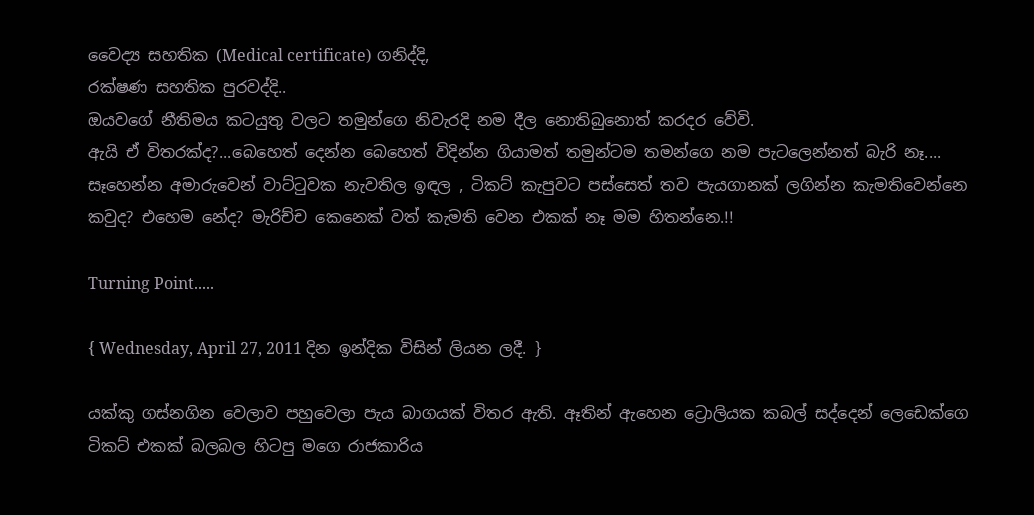වෛද්‍ය සහතික (Medical certificate) ගනිද්දි,
රක්ෂණ සහතික පුරවද්දි..
ඔයවගේ නීතිමය කටයුතු වලට තමුන්ගෙ නිවැරදි නම දීල නොතිබුනොත් කරදර වේවි.
ඇයි ඒ විතරක්ද?...බෙහෙත් දෙන්න බෙහෙත් විදින්න ගියාමත් තමුන්ටම තමන්ගෙ නම පැටලෙන්නත් බැරි නෑ....
සෑහෙන්න අමාරුවෙන් වාට්ටුවක නැවතිල ඉඳල , ටිකට් කැපුවට පස්සෙත් තව පැයගානක් ලගින්න කැමතිවෙන්නෙ කවුද? එහෙම නේද? මැරිච්ච කෙනෙක් වත් කැමති වෙන එකක් නෑ මම හිතන්නෙ.!!

Turning Point.....

{ Wednesday, April 27, 2011 දින ඉන්දික විසින් ලියන ලදී. }

යක්කු ගස්නගින වෙලාව පහුවෙලා පැය බාගයක් විතර ඇති. ඈතින් ඇහෙන ට්‍රොලියක කබල් සද්දෙන් ලෙඩෙක්ගෙ ටිකට් එකක් බලබල හිටපු මගෙ රාජකාරිය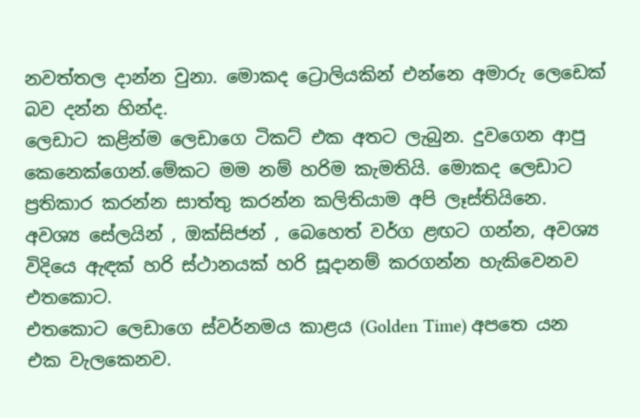නවත්තල දාන්න වුනා. මොකද ට්‍රොලියකින් එන්නෙ අමාරු ලෙඩෙක් බව දන්න හින්ද.
ලෙඩාට කළින්ම ලෙඩාගෙ ටිකට් එක අතට ලැබුන. දුවගෙන ආපු කෙනෙක්ගෙන්.මේකට මම නම් හරිම කැමතියි. මොකද ලෙඩාට ප්‍රතිකාර කරන්න සාත්තු කරන්න කලිතියාම අපි ලෑස්තියිනෙ.
අවශ්‍ය සේලයින් , ඔක්සිජන් , බෙහෙත් වර්ග ළඟට ගන්න, අවශ්‍ය විදියෙ ඇඳක් හරි ස්ථානයක් හරි සූදානම් කරගන්න හැකිවෙනව එතකොට.
එතකොට ලෙඩාගෙ ස්වර්නමය කාළය (Golden Time) අපතෙ යන එක වැලකෙනව.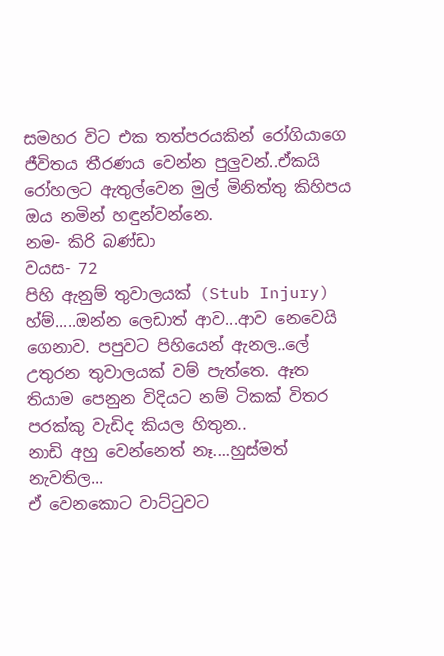සමහර විට එක තත්පරයකින් රෝගියාගෙ ජීවිතය තීරණය වෙන්න පුලුවන්..ඒකයි රෝහලට ඇතුල්වෙන මුල් මිනිත්තු කිහිපය ඔය නමින් හඳුන්වන්නෙ.
නම- කිරි බණ්ඩා
වයස- 72
පිහි ඇනුම් තුවාලයක් (Stub Injury)
හ්ම්.....ඔන්න ලෙඩාත් ආව...ආව නෙවෙයි ගෙනාව. පපුවට පිහියෙන් ඇනල..ලේ උතුරන තුවාලයක් වම් පැත්තෙ. ඈත තියාම පෙනුන විදියට නම් ටිකක් විතර පරක්කු වැඩිද කියල හිතුන..
නාඩි අහු වෙන්නෙත් නෑ....හුස්මත් නැවතිල...
ඒ වෙනකොට වාට්ටුවට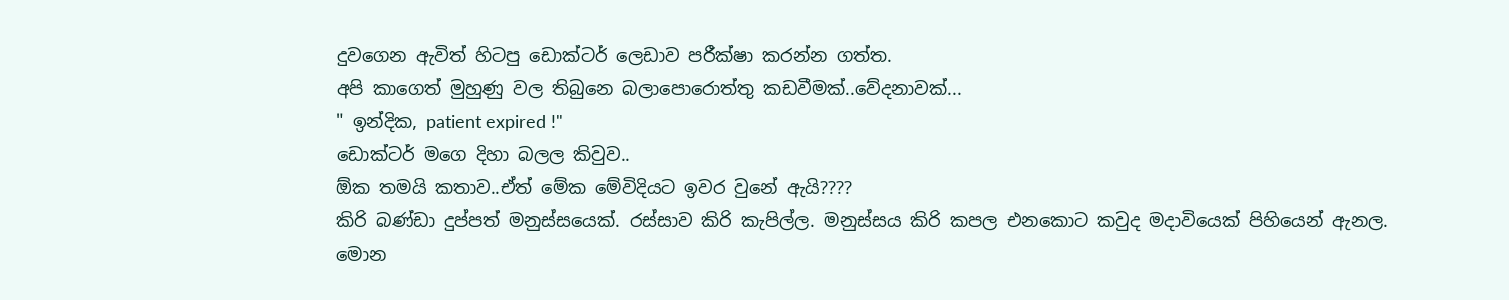දුවගෙන ඇවිත් හිටපු ඩොක්ටර් ලෙඩාව පරීක්ෂා කරන්න ගත්ත.
අපි කාගෙත් මුහුණු වල තිබුනෙ බලාපොරොත්තු කඩවීමක්..වේදනාවක්...
" ඉන්දික, patient expired !"
ඩොක්ටර් මගෙ දිහා බලල කිවුව..
ඕක තමයි කතාව..ඒත් මේක මේවිදියට ඉවර වුනේ ඇයි????
කිරි බණ්ඩා දුප්පත් මනුස්සයෙක්. රස්සාව කිරි කැපිල්ල. මනුස්සය කිරි කපල එනකොට කවුද මදාවියෙක් පිහියෙන් ඇනල.
මොන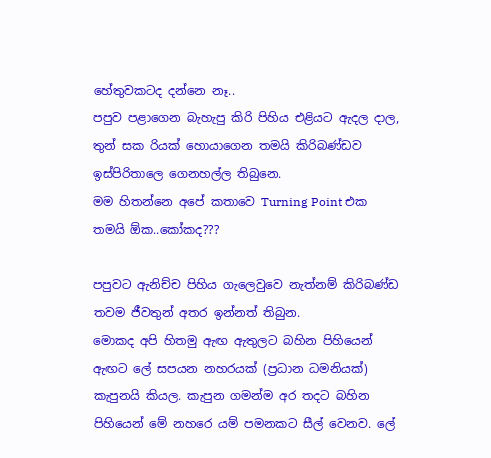හේතුවකටද දන්නෙ නෑ..
පපුව පළාගෙන බැහැපු කිරි පිහිය එළියට ඇදල දාල,
තුන් සක රියක් හොයාගෙන තමයි කිරිබණ්ඩව ඉස්පිරිතාලෙ ගෙනහල්ල තිබුනෙ.
මම හිතන්නෙ අපේ කතාවෙ Turning Point එක තමයි ඕක..කෝකද???

පපුවට ඇනිච්ච පිහිය ගැලෙවුවෙ නැත්නම් කිරිබණ්ඩ තවම ජීවතුන් අතර ඉන්නත් තිබුන.
මොකද අපි හිතමු ඇඟ ඇතුලට බහින පිහියෙන් ඇඟට ලේ සපයන නහරයක් (ප්‍රධාන ධමනියක්) කැපුනයි කියල. කැපුන ගමන්ම අර තදට බහින පිහියෙන් මේ නහරෙ යම් පමනකට සීල් වෙනව. ලේ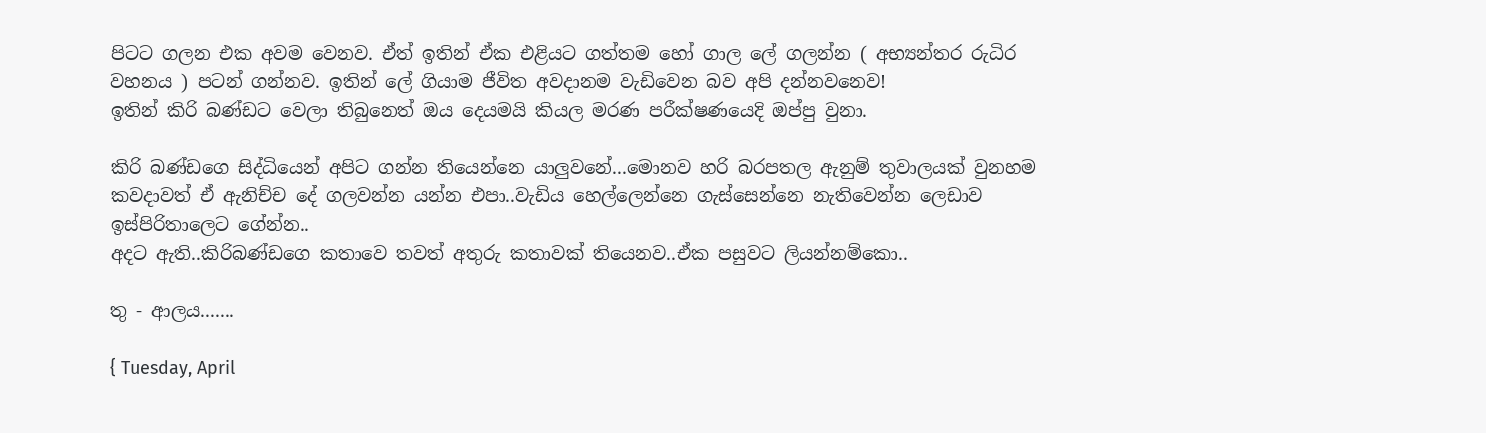පිටට ගලන එක අවම වෙනව. ඒත් ඉතින් ඒක එළියට ගත්තම හෝ ගාල ලේ ගලන්න ( අභ්‍යන්තර රුධිර වහනය ) පටන් ගන්නව. ඉතින් ලේ ගියාම ජීවිත අවදානම වැඩිවෙන බව අපි දන්නවනෙව!
ඉතින් කිරි බණ්ඩට වෙලා තිබුනෙත් ඔය දෙයමයි කියල මරණ පරීක්ෂණයෙදි ඔප්පු වුනා.

කිරි බණ්ඩගෙ සිද්ධියෙන් අපිට ගන්න තියෙන්නෙ යාලුවනේ...මොනව හරි බරපතල ඇනුම් තුවාලයක් වුනහම කවදාවත් ඒ ඇනිච්ච දේ ගලවන්න යන්න එපා..වැඩිය හෙල්ලෙන්නෙ ගැස්සෙන්නෙ නැතිවෙන්න ලෙඩාව ඉස්පිරිතාලෙට ගේන්න..
අදට ඇති..කිරිබණ්ඩගෙ කතාවෙ තවත් අතුරු කතාවක් තියෙනව..ඒක පසුවට ලියන්නම්කො..

තු - ආලය.......

{ Tuesday, April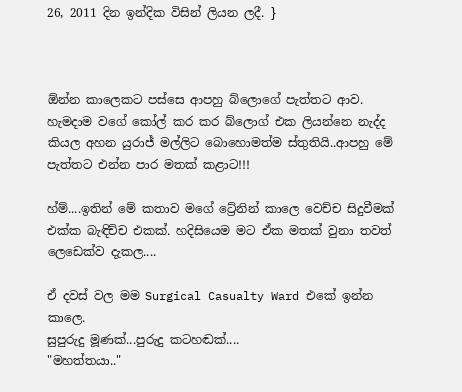26, 2011 දින ඉන්දික විසින් ලියන ලදී. }



ඕන්න කාලෙකට පස්සෙ ආපහු බ්ලොගේ පැත්තට ආව. හැමදාම වගේ කෝල් කර කර බ්ලොග් එක ලියන්නෙ නැද්ද කියල අහන යුරාජ් මල්ලිට බොහොමත්ම ස්තුතියි..ආපහු මේ පැත්තට එන්න පාර මතක් කළාට!!!

හ්ම්....ඉතින් මේ කතාව මගේ ට්‍රේනින් කාලෙ වෙච්ච සිදුවීමක් එක්ක බැඳිච්ච එකක්. හදිසියෙම මට ඒක මතක් වුනා තවත් ලෙඩෙක්ව දැකල....

ඒ දවස් වල මම Surgical Casualty Ward එකේ ඉන්න කාලෙ.
සුපුරුදු මූණක්...පුරුදු කටහඬක්....
"මහත්තයා.."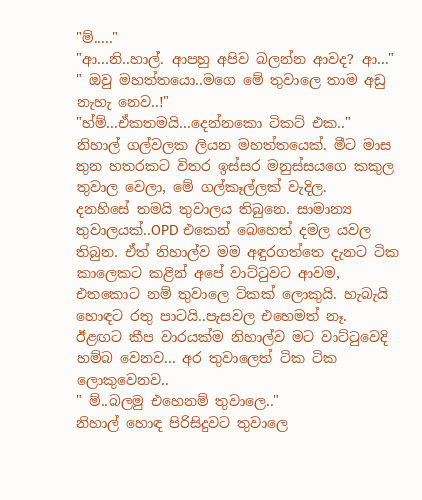"ම්....."
"ආ...නි..හාල්. ආපහු අපිව බලන්න ආවද? ආ..."
" ඔවු මහත්තයො..මගෙ මේ තුවාලෙ තාම අඩු නැහැ නෙව..!"
"හ්ම්...ඒකතමයි...දෙන්නකො ටිකට් එක.."
නිහාල් ගල්වලක ලියන මහත්තයෙක්. මීට මාස තුන හතරකට විතර ඉස්සර මනුස්සයගෙ කකුල තුවාල වෙලා, මේ ගල්කෑල්ලක් වැදිල.
දනහිසේ තමයි තුවාලය තිබුනෙ. සාමාන්‍ය තුවාලයක්..OPD එකෙන් බෙහෙත් දමල යවල තිබුන. ඒත් නිහාල්ව මම අඳුරගත්තෙ දැනට ටික කාලෙකට කළින් අපේ වාට්ටුවට ආවම, එතකොට නම් තුවාලෙ ටිකක් ලොකුයි. හැබැයි හොඳට රතු පාටයි..පැසවල එහෙමත් නෑ.
ඊළඟට කීප වාරයක්ම නිහාල්ව මට වාට්ටුවෙදි හම්බ වෙනව... අර තුවාලෙත් ටික ටික ලොකුවෙනව..
" ම්..බලමු එහෙනම් තුවාලෙ.."
නිහාල් හොඳ පිරිසිදුවට තුවාලෙ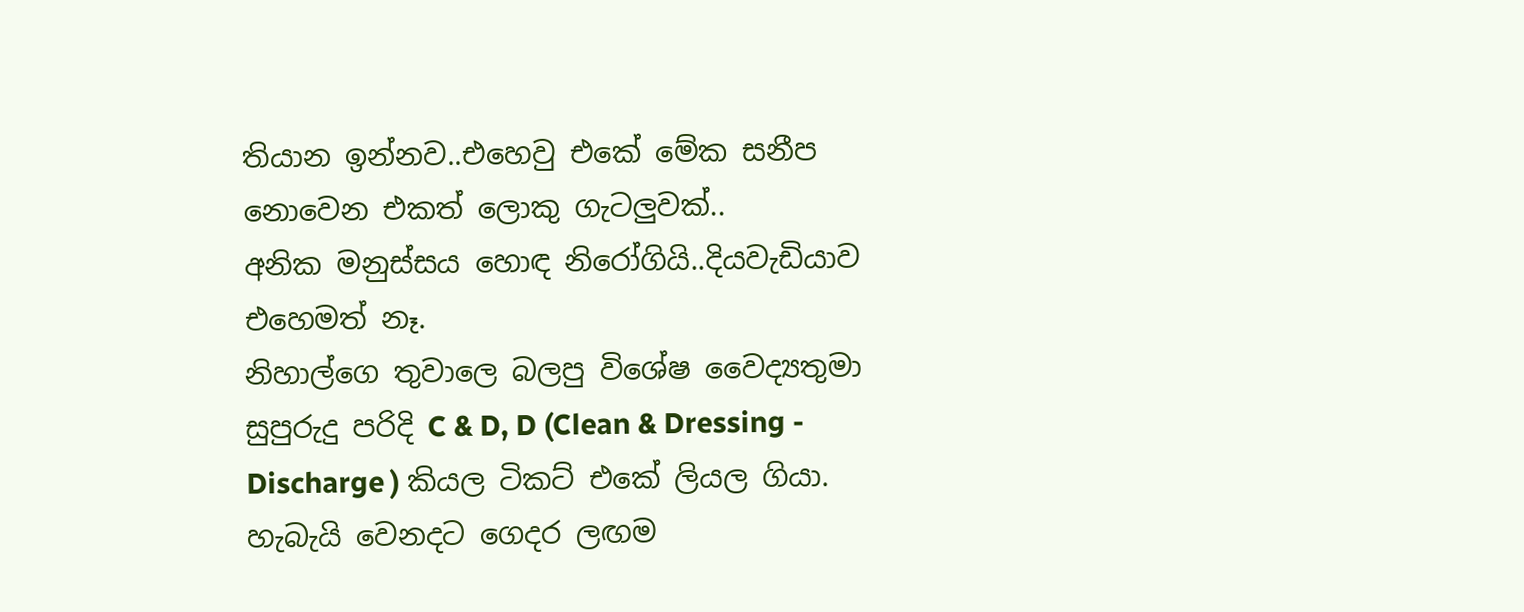තියාන ඉන්නව..එහෙවු එකේ මේක සනීප නොවෙන එකත් ලොකු ගැටලුවක්..
අනික මනුස්සය හොඳ නිරෝගියි..දියවැඩියාව එහෙමත් නෑ.
නිහාල්ගෙ තුවාලෙ බලපු විශේෂ වෛද්‍යතුමා සුපුරුදු පරිදි C & D, D (Clean & Dressing - Discharge ) කියල ටිකට් එකේ ලියල ගියා. හැබැයි වෙනදට ගෙදර ලඟම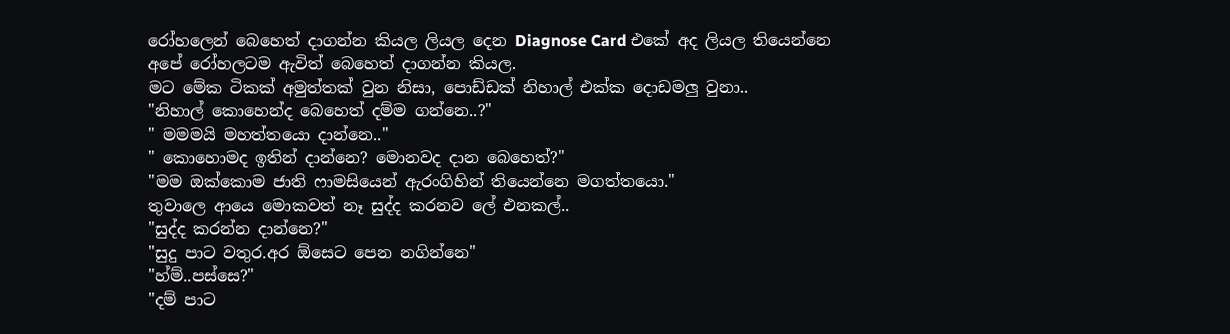රෝහලෙන් බෙහෙත් දාගන්න කියල ලියල දෙන Diagnose Card එකේ අද ලියල තියෙන්නෙ අපේ රෝහලටම ඇවිත් බෙහෙත් දාගන්න කියල.
මට මේක ටිකක් අමුත්තක් වුන නිසා, පොඩ්ඩක් නිහාල් එක්ක දොඩමලු වුනා..
"නිහාල් කොහෙන්ද බෙහෙත් දම්ම ගන්නෙ..?"
" මමමයි මහත්තයො දාන්නෙ.."
" කොහොමද ඉතින් දාන්නෙ? මොනවද දාන බෙහෙත්?"
"මම ඔක්කොම ජාති ෆාමසියෙන් ඇරංගිහින් තියෙන්නෙ මගත්තයො."
තුවාලෙ ආයෙ මොකවත් නෑ සුද්ද කරනව ලේ එනකල්..
"සුද්ද කරන්න දාන්නෙ?"
"සුදු පාට වතුර.අර ඕසෙට පෙන නගින්නෙ"
"හ්ම්..පස්සෙ?"
"දම් පාට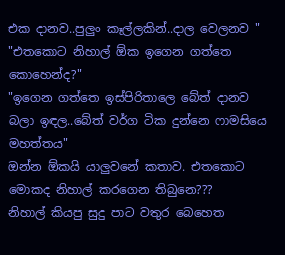එක දානව..පුලුං කෑල්ලකින්..දාල වෙලනව "
"එතකොට නිහාල් ඕක ඉගෙන ගත්තෙ කොහෙන්ද?"
"ඉගෙන ගත්තෙ ඉස්පිරිතාලෙ බේත් දානව බලා ඉඳල..බේත් වර්ග ටික දුන්නෙ ෆාමසියෙ මහත්තය"
ඔන්න ඕකයි යාලුවනේ කතාව. එතකොට මොකද නිහාල් කරගෙන තිබුනෙ???
නිහාල් කියපු සුදු පාට වතුර බෙහෙත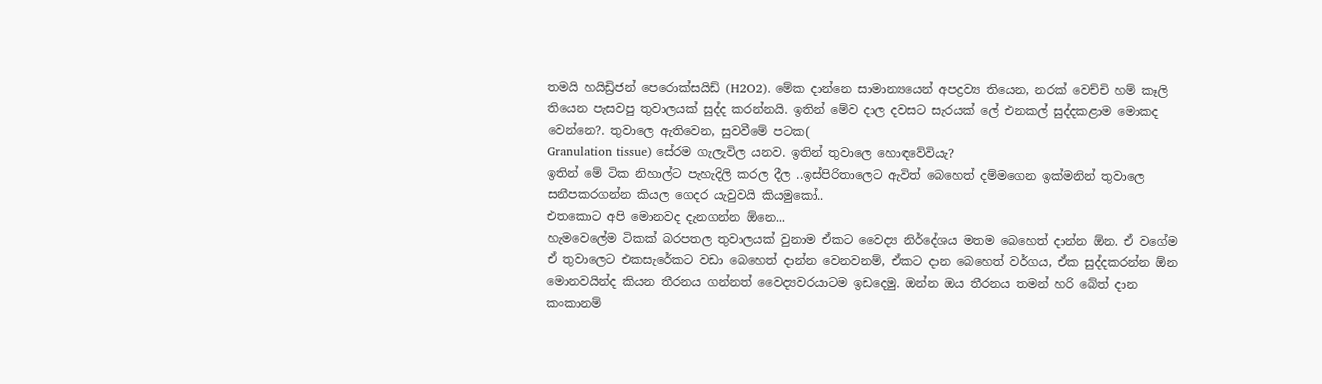තමයි හයිඩ්‍රිජන් පෙරොක්සයිඩ් (H2O2). මේක දාන්නෙ සාමාන්‍යයෙන් අපද්‍රව්‍ය තියෙන, නරක් වෙච්චි හම් කෑලි තියෙන පැසවපු තුවාලයක් සුද්ද කරන්නයි. ඉතින් මේව දාල දවසට සැරයක් ලේ එනකල් සුද්දකළාම මොකද වෙන්නෙ?. තුවාලෙ ඇතිවෙන, සුවවීමේ පටක(
Granulation tissue) සේරම ගැලැවිල යනව. ඉතින් තුවාලෙ හොඳවේවියැ?
ඉතින් මේ ටික නිහාල්ට පැහැදිලි කරල දීල ..ඉස්පිරිතාලෙට ඇවිත් බෙහෙත් දම්මගෙන ඉක්මනින් තුවාලෙ සනීපකරගන්න කියල ගෙදර යැවුවයි කියමුකෝ..
එතකොට අපි මොනවද දැනගන්න ඕනෙ...
හැමවෙලේම ටිකක් බරපතල තුවාලයක් වුනාම ඒකට වෛද්‍ය නිර්දේශය මතම බෙහෙත් දාන්න ඕන. ඒ වගේම ඒ තුවාලෙට එකසැරේකට වඩා බෙහෙත් දාන්න වෙනවනම්, ඒකට දාන බෙහෙත් වර්ගය, ඒක සුද්දකරන්න ඕන මොනවයින්ද කියන තීරනය ගන්නත් වෛද්‍යවරයාටම ඉඩදෙමු. ඔන්න ඔය තීරනය තමන් හරි බේත් දාන කංකානම්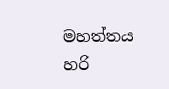මහත්තය හරි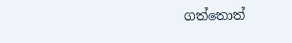ගත්තොත්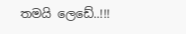තමයි ලෙඩේ..!!!